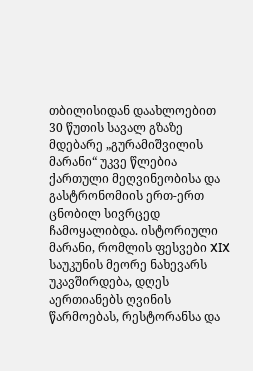თბილისიდან დაახლოებით 30 წუთის სავალ გზაზე მდებარე „გურამიშვილის მარანი“ უკვე წლებია ქართული მეღვინეობისა და გასტრონომიის ერთ-ერთ ცნობილ სივრცედ ჩამოყალიბდა. ისტორიული მარანი, რომლის ფესვები XIX საუკუნის მეორე ნახევარს უკავშირდება, დღეს აერთიანებს ღვინის წარმოებას, რესტორანსა და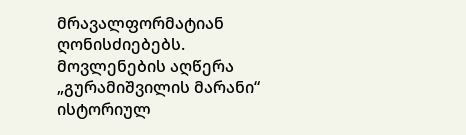მრავალფორმატიან ღონისძიებებს.
მოვლენების აღწერა
„გურამიშვილის მარანი“ ისტორიულ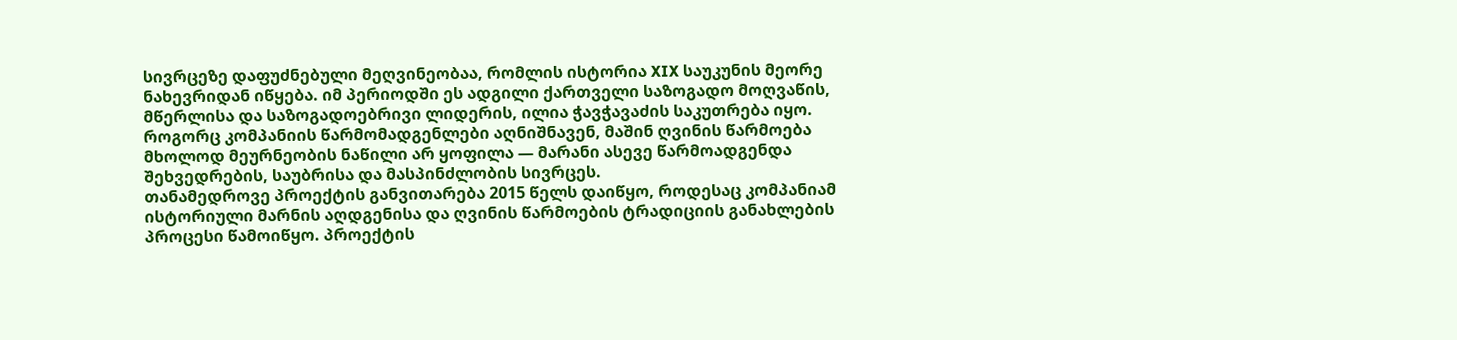სივრცეზე დაფუძნებული მეღვინეობაა, რომლის ისტორია XIX საუკუნის მეორე ნახევრიდან იწყება. იმ პერიოდში ეს ადგილი ქართველი საზოგადო მოღვაწის, მწერლისა და საზოგადოებრივი ლიდერის, ილია ჭავჭავაძის საკუთრება იყო. როგორც კომპანიის წარმომადგენლები აღნიშნავენ, მაშინ ღვინის წარმოება მხოლოდ მეურნეობის ნაწილი არ ყოფილა — მარანი ასევე წარმოადგენდა შეხვედრების, საუბრისა და მასპინძლობის სივრცეს.
თანამედროვე პროექტის განვითარება 2015 წელს დაიწყო, როდესაც კომპანიამ ისტორიული მარნის აღდგენისა და ღვინის წარმოების ტრადიციის განახლების პროცესი წამოიწყო. პროექტის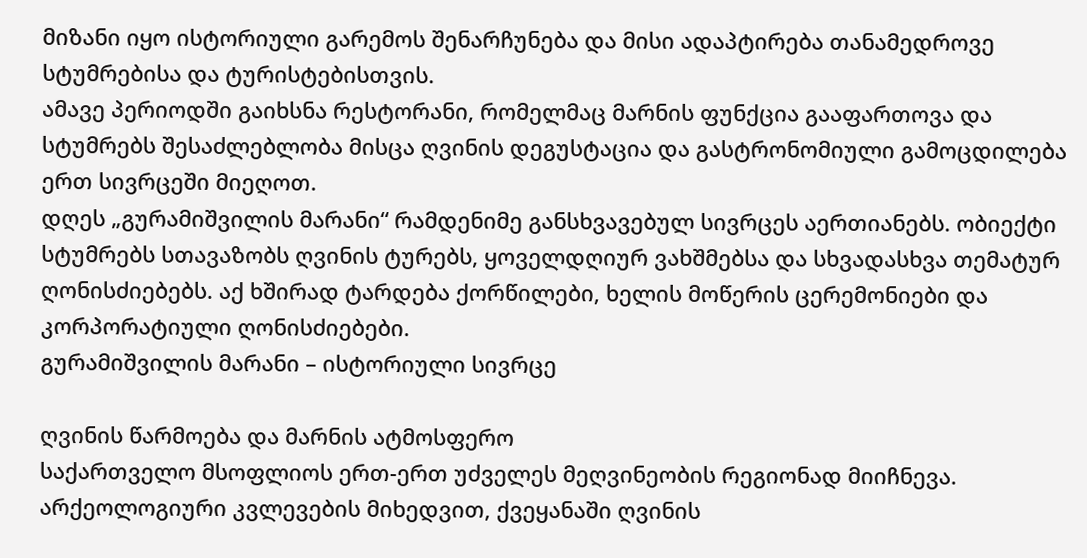მიზანი იყო ისტორიული გარემოს შენარჩუნება და მისი ადაპტირება თანამედროვე სტუმრებისა და ტურისტებისთვის.
ამავე პერიოდში გაიხსნა რესტორანი, რომელმაც მარნის ფუნქცია გააფართოვა და სტუმრებს შესაძლებლობა მისცა ღვინის დეგუსტაცია და გასტრონომიული გამოცდილება ერთ სივრცეში მიეღოთ.
დღეს „გურამიშვილის მარანი“ რამდენიმე განსხვავებულ სივრცეს აერთიანებს. ობიექტი სტუმრებს სთავაზობს ღვინის ტურებს, ყოველდღიურ ვახშმებსა და სხვადასხვა თემატურ ღონისძიებებს. აქ ხშირად ტარდება ქორწილები, ხელის მოწერის ცერემონიები და კორპორატიული ღონისძიებები.
გურამიშვილის მარანი – ისტორიული სივრცე

ღვინის წარმოება და მარნის ატმოსფერო
საქართველო მსოფლიოს ერთ-ერთ უძველეს მეღვინეობის რეგიონად მიიჩნევა. არქეოლოგიური კვლევების მიხედვით, ქვეყანაში ღვინის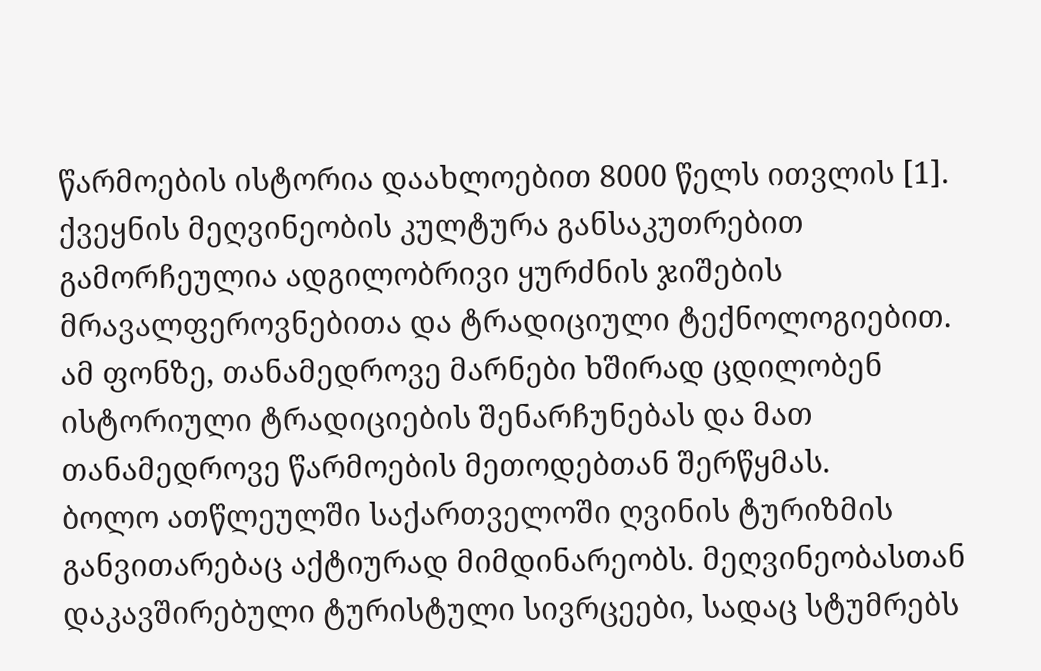წარმოების ისტორია დაახლოებით 8000 წელს ითვლის [1].
ქვეყნის მეღვინეობის კულტურა განსაკუთრებით გამორჩეულია ადგილობრივი ყურძნის ჯიშების მრავალფეროვნებითა და ტრადიციული ტექნოლოგიებით. ამ ფონზე, თანამედროვე მარნები ხშირად ცდილობენ ისტორიული ტრადიციების შენარჩუნებას და მათ თანამედროვე წარმოების მეთოდებთან შერწყმას.
ბოლო ათწლეულში საქართველოში ღვინის ტურიზმის განვითარებაც აქტიურად მიმდინარეობს. მეღვინეობასთან დაკავშირებული ტურისტული სივრცეები, სადაც სტუმრებს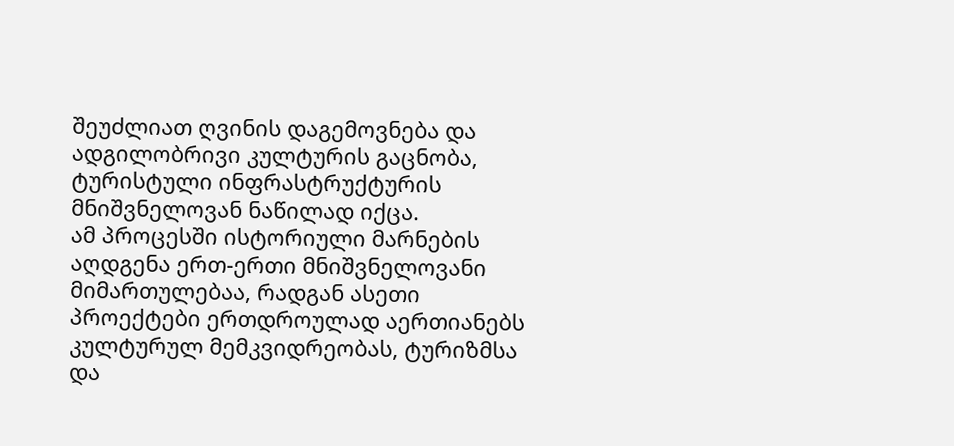შეუძლიათ ღვინის დაგემოვნება და ადგილობრივი კულტურის გაცნობა, ტურისტული ინფრასტრუქტურის მნიშვნელოვან ნაწილად იქცა.
ამ პროცესში ისტორიული მარნების აღდგენა ერთ-ერთი მნიშვნელოვანი მიმართულებაა, რადგან ასეთი პროექტები ერთდროულად აერთიანებს კულტურულ მემკვიდრეობას, ტურიზმსა და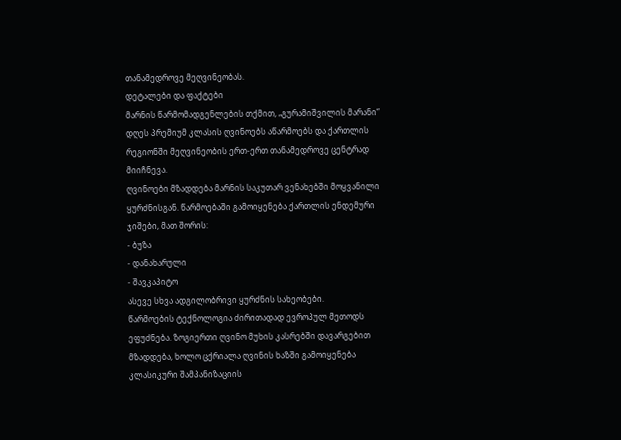თანამედროვე მეღვინეობას.
დეტალები და ფაქტები
მარნის წარმომადგენლების თქმით, „გურამიშვილის მარანი“ დღეს პრემიუმ კლასის ღვინოებს აწარმოებს და ქართლის რეგიონში მეღვინეობის ერთ-ერთ თანამედროვე ცენტრად მიიჩნევა.
ღვინოები მზადდება მარნის საკუთარ ვენახებში მოყვანილი ყურძნისგან. წარმოებაში გამოიყენება ქართლის ენდემური ჯიშები, მათ შორის:
- ბუზა
- დანახარული
- შავკაპიტო
ასევე სხვა ადგილობრივი ყურძნის სახეობები.
წარმოების ტექნოლოგია ძირითადად ევროპულ მეთოდს ეფუძნება. ზოგიერთი ღვინო მუხის კასრებში დავარგებით მზადდება, ხოლო ცქრიალა ღვინის ხაზში გამოიყენება კლასიკური შამპანიზაციის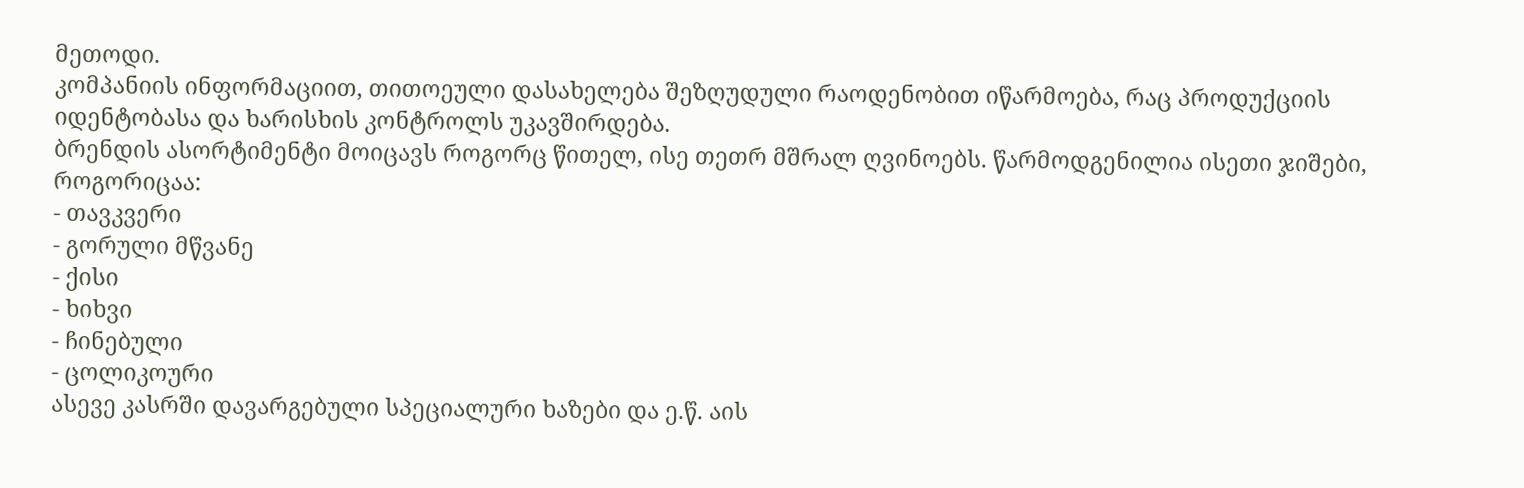მეთოდი.
კომპანიის ინფორმაციით, თითოეული დასახელება შეზღუდული რაოდენობით იწარმოება, რაც პროდუქციის იდენტობასა და ხარისხის კონტროლს უკავშირდება.
ბრენდის ასორტიმენტი მოიცავს როგორც წითელ, ისე თეთრ მშრალ ღვინოებს. წარმოდგენილია ისეთი ჯიშები, როგორიცაა:
- თავკვერი
- გორული მწვანე
- ქისი
- ხიხვი
- ჩინებული
- ცოლიკოური
ასევე კასრში დავარგებული სპეციალური ხაზები და ე.წ. აის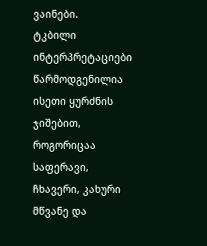ვაინები.
ტკბილი ინტერპრეტაციები წარმოდგენილია ისეთი ყურძნის ჯიშებით, როგორიცაა საფერავი, ჩხავერი, კახური მწვანე და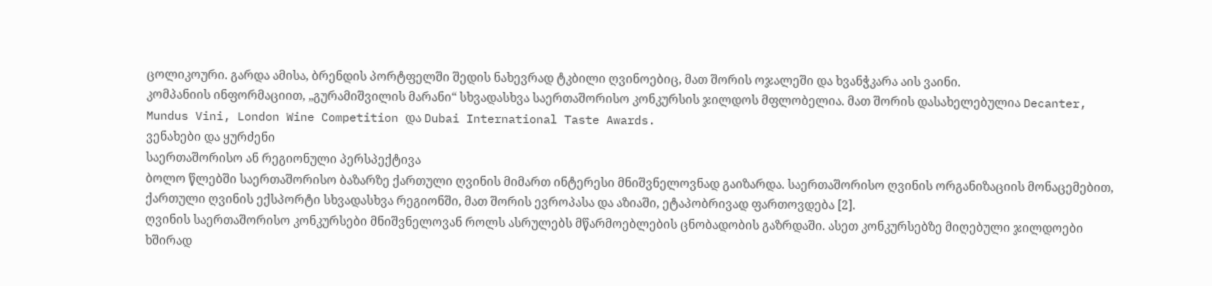ცოლიკოური. გარდა ამისა, ბრენდის პორტფელში შედის ნახევრად ტკბილი ღვინოებიც, მათ შორის ოჯალეში და ხვანჭკარა აის ვაინი.
კომპანიის ინფორმაციით, „გურამიშვილის მარანი“ სხვადასხვა საერთაშორისო კონკურსის ჯილდოს მფლობელია. მათ შორის დასახელებულია Decanter, Mundus Vini, London Wine Competition და Dubai International Taste Awards.
ვენახები და ყურძენი
საერთაშორისო ან რეგიონული პერსპექტივა
ბოლო წლებში საერთაშორისო ბაზარზე ქართული ღვინის მიმართ ინტერესი მნიშვნელოვნად გაიზარდა. საერთაშორისო ღვინის ორგანიზაციის მონაცემებით, ქართული ღვინის ექსპორტი სხვადასხვა რეგიონში, მათ შორის ევროპასა და აზიაში, ეტაპობრივად ფართოვდება [2].
ღვინის საერთაშორისო კონკურსები მნიშვნელოვან როლს ასრულებს მწარმოებლების ცნობადობის გაზრდაში. ასეთ კონკურსებზე მიღებული ჯილდოები ხშირად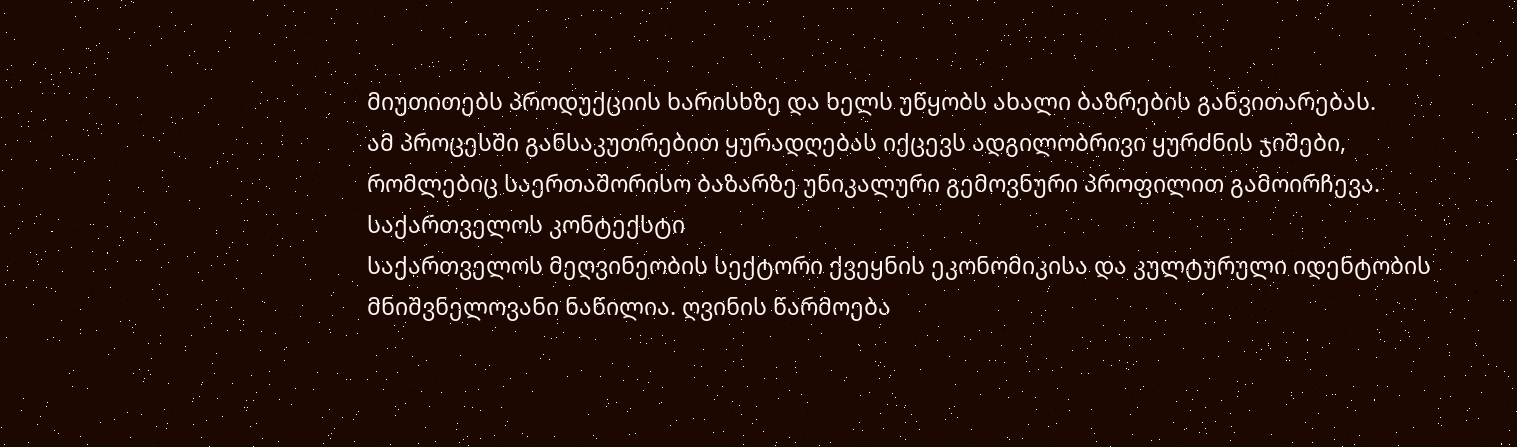მიუთითებს პროდუქციის ხარისხზე და ხელს უწყობს ახალი ბაზრების განვითარებას.
ამ პროცესში განსაკუთრებით ყურადღებას იქცევს ადგილობრივი ყურძნის ჯიშები, რომლებიც საერთაშორისო ბაზარზე უნიკალური გემოვნური პროფილით გამოირჩევა.
საქართველოს კონტექსტი
საქართველოს მეღვინეობის სექტორი ქვეყნის ეკონომიკისა და კულტურული იდენტობის მნიშვნელოვანი ნაწილია. ღვინის წარმოება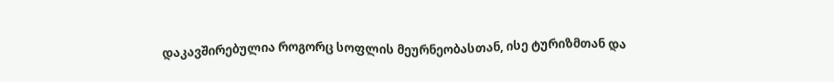დაკავშირებულია როგორც სოფლის მეურნეობასთან, ისე ტურიზმთან და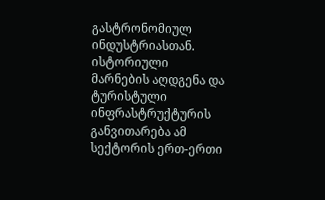გასტრონომიულ ინდუსტრიასთან.
ისტორიული მარნების აღდგენა და ტურისტული ინფრასტრუქტურის განვითარება ამ სექტორის ერთ-ერთი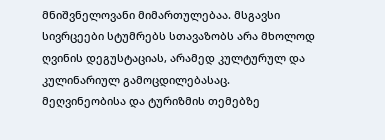მნიშვნელოვანი მიმართულებაა. მსგავსი სივრცეები სტუმრებს სთავაზობს არა მხოლოდ ღვინის დეგუსტაციას, არამედ კულტურულ და კულინარიულ გამოცდილებასაც.
მეღვინეობისა და ტურიზმის თემებზე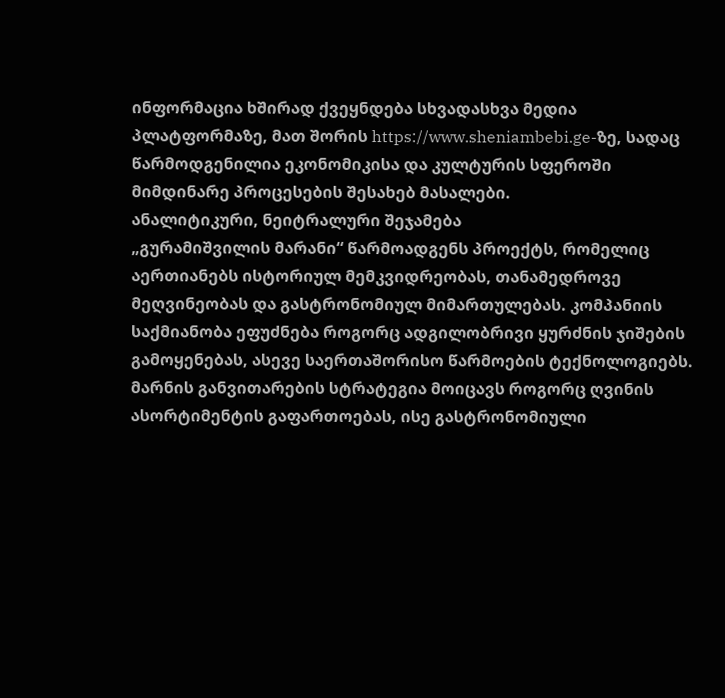ინფორმაცია ხშირად ქვეყნდება სხვადასხვა მედია პლატფორმაზე, მათ შორის https://www.sheniambebi.ge-ზე, სადაც წარმოდგენილია ეკონომიკისა და კულტურის სფეროში მიმდინარე პროცესების შესახებ მასალები.
ანალიტიკური, ნეიტრალური შეჯამება
„გურამიშვილის მარანი“ წარმოადგენს პროექტს, რომელიც აერთიანებს ისტორიულ მემკვიდრეობას, თანამედროვე მეღვინეობას და გასტრონომიულ მიმართულებას. კომპანიის საქმიანობა ეფუძნება როგორც ადგილობრივი ყურძნის ჯიშების გამოყენებას, ასევე საერთაშორისო წარმოების ტექნოლოგიებს.
მარნის განვითარების სტრატეგია მოიცავს როგორც ღვინის ასორტიმენტის გაფართოებას, ისე გასტრონომიული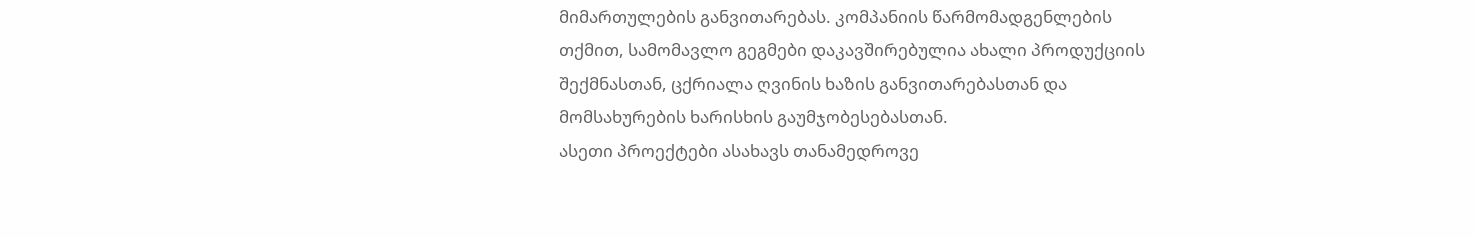მიმართულების განვითარებას. კომპანიის წარმომადგენლების თქმით, სამომავლო გეგმები დაკავშირებულია ახალი პროდუქციის შექმნასთან, ცქრიალა ღვინის ხაზის განვითარებასთან და მომსახურების ხარისხის გაუმჯობესებასთან.
ასეთი პროექტები ასახავს თანამედროვე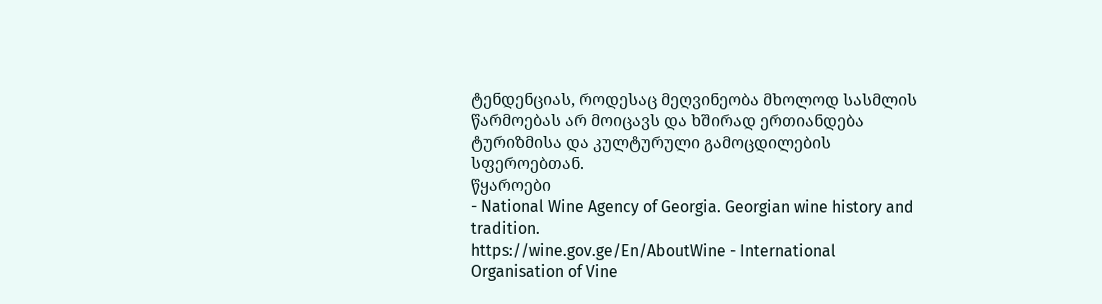ტენდენციას, როდესაც მეღვინეობა მხოლოდ სასმლის წარმოებას არ მოიცავს და ხშირად ერთიანდება ტურიზმისა და კულტურული გამოცდილების სფეროებთან.
წყაროები
- National Wine Agency of Georgia. Georgian wine history and tradition.
https://wine.gov.ge/En/AboutWine - International Organisation of Vine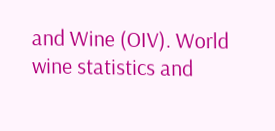and Wine (OIV). World wine statistics and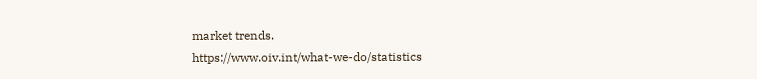market trends.
https://www.oiv.int/what-we-do/statistics